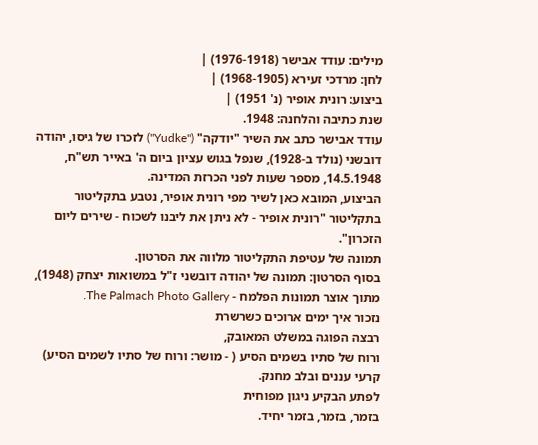מילים: עודד אבישר (1976-1918) |
לחן: מרדכי זעירא (1968-1905) |
ביצוע: רונית אופיר (נ' 1951) |
שנת כתיבה והלחנה: 1948.
עודד אבישר כתב את השיר "יודקה" ("Yudke") לזכרו של גיסו, יהודה דובשני (נולד ב-1928), שנפל בגוש עציון ביום ה' באייר תש"ח, 14.5.1948, מספר שעות לפני הכרזת המדינה.
הביצוע, המובא כאן לשיר מפי רונית אופיר, נטבע בתקליטור בתקליטור "רונית אופיר - לא ניתן את ליבנו לשכוח - שירים ליום הזכרון".
תמונה של עטיפת התקליטור מלווה את הסרטון.
בסוף הסרטון: תמונה של יהודה דובשני ז"ל במשואות יצחק (1948), מתוך אוצר תמונות הפלמח - The Palmach Photo Gallery.
נזכור איך ימים ארוכים כשרשרת
רבצה הפוגה במשלט המאובק,
ורוח של סתיו בשמים הסיע ( - מושר: ורוח של סתיו לשמים הסיע)
קרעי עננים ובלב מחנק.
לפתע הבקיע ניגון מפוחית
בזמר, בזמר, בזמר יחיד.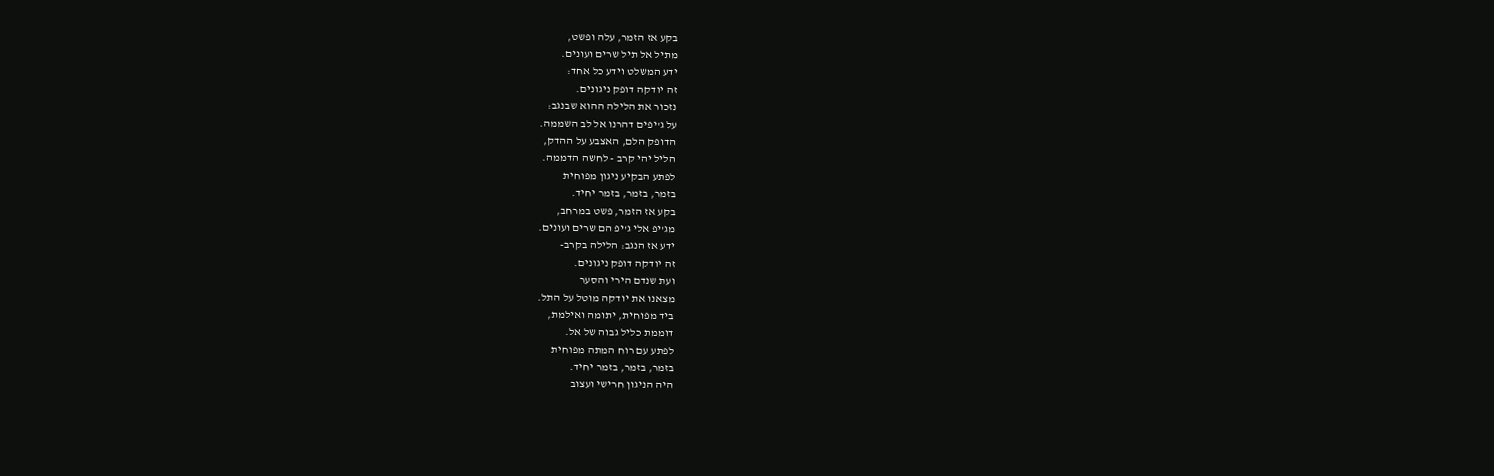בקע אז הזמר, עלה ופשט,
מתיל אל תיל שרים ועונים.
ידע המשלט וידע כל אחד:
זה יודקה דופק ניגונים.
נזכור את הלילה ההוא שבנגב:
על ג'יפים דהרנו אל לב השממה.
הדופק הלם, האצבע על ההדק,
הליל יהי קרב - לחשה הדממה.
לפתע הבקיע ניגון מפוחית
בזמר, בזמר, בזמר יחיד.
בקע אז הזמר, פשט במרחב,
מג'יפ אלי ג'יפ הם שרים ועונים.
ידע אז הנגב: הלילה בקרב-
זה יודקה דופק ניגונים.
ועת שנדם הירי והסער
מצאנו את יודקה מוטל על התל.
ביד מפוחית, יתומה ואילמת,
דוממת כליל גבוה של אל.
לפתע עם רוח המתה מפוחית
בזמר, בזמר, בזמר יחיד.
היה הניגון חרישי ועצוב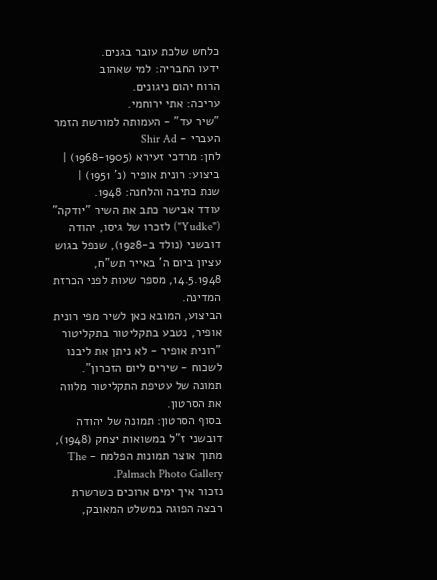כלחש שלכת עובר בגנים.
ידעו החבריה: למי שאהוב
הרוח יהום ניגונים.
עריכה: אתי ירוחמי.
"שיר עד" - העמותה למורשת הזמר העברי - Shir Ad
לחן: מרדכי זעירא (1968-1905) |
ביצוע: רונית אופיר (נ' 1951) |
שנת כתיבה והלחנה: 1948.
עודד אבישר כתב את השיר "יודקה" ("Yudke") לזכרו של גיסו, יהודה דובשני (נולד ב-1928), שנפל בגוש עציון ביום ה' באייר תש"ח, 14.5.1948, מספר שעות לפני הכרזת המדינה.
הביצוע, המובא כאן לשיר מפי רונית אופיר, נטבע בתקליטור בתקליטור "רונית אופיר - לא ניתן את ליבנו לשכוח - שירים ליום הזכרון".
תמונה של עטיפת התקליטור מלווה את הסרטון.
בסוף הסרטון: תמונה של יהודה דובשני ז"ל במשואות יצחק (1948), מתוך אוצר תמונות הפלמח - The Palmach Photo Gallery.
נזכור איך ימים ארוכים כשרשרת
רבצה הפוגה במשלט המאובק,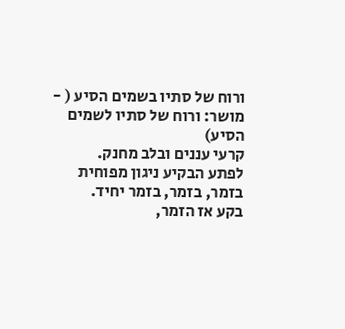ורוח של סתיו בשמים הסיע ( - מושר: ורוח של סתיו לשמים הסיע)
קרעי עננים ובלב מחנק.
לפתע הבקיע ניגון מפוחית
בזמר, בזמר, בזמר יחיד.
בקע אז הזמר,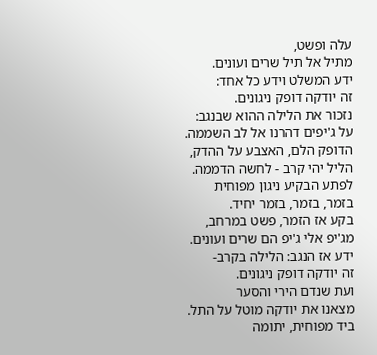עלה ופשט,
מתיל אל תיל שרים ועונים.
ידע המשלט וידע כל אחד:
זה יודקה דופק ניגונים.
נזכור את הלילה ההוא שבנגב:
על ג'יפים דהרנו אל לב השממה.
הדופק הלם, האצבע על ההדק,
הליל יהי קרב - לחשה הדממה.
לפתע הבקיע ניגון מפוחית
בזמר, בזמר, בזמר יחיד.
בקע אז הזמר, פשט במרחב,
מג'יפ אלי ג'יפ הם שרים ועונים.
ידע אז הנגב: הלילה בקרב-
זה יודקה דופק ניגונים.
ועת שנדם הירי והסער
מצאנו את יודקה מוטל על התל.
ביד מפוחית, יתומה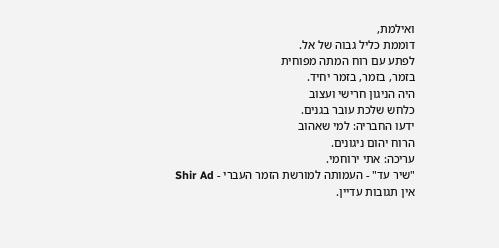ואילמת,
דוממת כליל גבוה של אל.
לפתע עם רוח המתה מפוחית
בזמר, בזמר, בזמר יחיד.
היה הניגון חרישי ועצוב
כלחש שלכת עובר בגנים.
ידעו החבריה: למי שאהוב
הרוח יהום ניגונים.
עריכה: אתי ירוחמי.
"שיר עד" - העמותה למורשת הזמר העברי - Shir Ad
אין תגובות עדיין.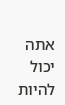אתה יכול להיות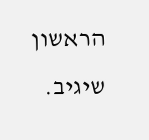הראשון שיגיב.